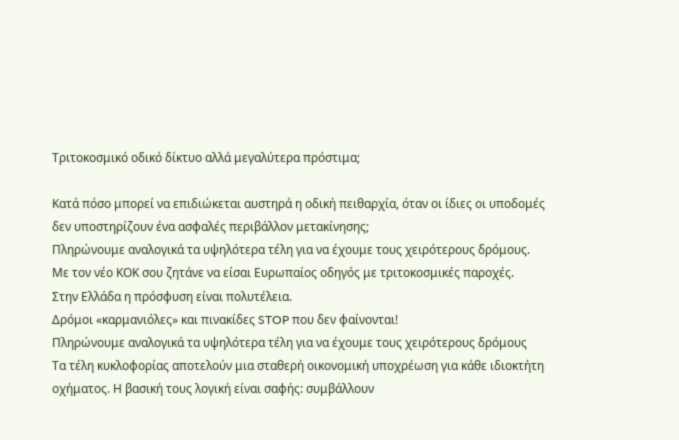Τριτοκοσμικό οδικό δίκτυο αλλά μεγαλύτερα πρόστιμα;

Κατά πόσο μπορεί να επιδιώκεται αυστηρά η οδική πειθαρχία, όταν οι ίδιες οι υποδομές δεν υποστηρίζουν ένα ασφαλές περιβάλλον μετακίνησης;
Πληρώνουμε αναλογικά τα υψηλότερα τέλη για να έχουμε τους χειρότερους δρόμους.
Με τον νέο ΚΟΚ σου ζητάνε να είσαι Ευρωπαίος οδηγός με τριτοκοσμικές παροχές.
Στην Ελλάδα η πρόσφυση είναι πολυτέλεια.
Δρόμοι «καρμανιόλες» και πινακίδες STOP που δεν φαίνονται!
Πληρώνουμε αναλογικά τα υψηλότερα τέλη για να έχουμε τους χειρότερους δρόμους
Τα τέλη κυκλοφορίας αποτελούν μια σταθερή οικονομική υποχρέωση για κάθε ιδιοκτήτη οχήματος. Η βασική τους λογική είναι σαφής: συμβάλλουν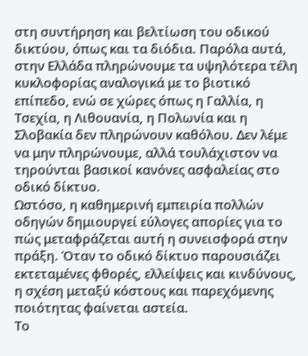στη συντήρηση και βελτίωση του οδικού δικτύου, όπως και τα διόδια. Παρόλα αυτά, στην Ελλάδα πληρώνουμε τα υψηλότερα τέλη κυκλοφορίας αναλογικά με το βιοτικό επίπεδο, ενώ σε χώρες όπως η Γαλλία, η Τσεχία, η Λιθουανία, η Πολωνία και η Σλοβακία δεν πληρώνουν καθόλου. Δεν λέμε να μην πληρώνουμε, αλλά τουλάχιστον να τηρούνται βασικοί κανόνες ασφαλείας στο οδικό δίκτυο.
Ωστόσο, η καθημερινή εμπειρία πολλών οδηγών δημιουργεί εύλογες απορίες για το πώς μεταφράζεται αυτή η συνεισφορά στην πράξη. Όταν το οδικό δίκτυο παρουσιάζει εκτεταμένες φθορές, ελλείψεις και κινδύνους, η σχέση μεταξύ κόστους και παρεχόμενης ποιότητας φαίνεται αστεία.
Το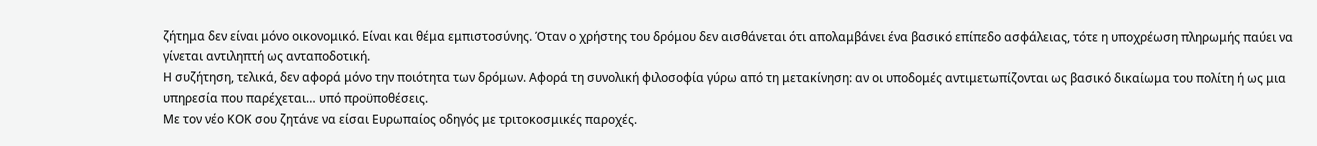ζήτημα δεν είναι μόνο οικονομικό. Είναι και θέμα εμπιστοσύνης. Όταν ο χρήστης του δρόμου δεν αισθάνεται ότι απολαμβάνει ένα βασικό επίπεδο ασφάλειας, τότε η υποχρέωση πληρωμής παύει να γίνεται αντιληπτή ως ανταποδοτική.
Η συζήτηση, τελικά, δεν αφορά μόνο την ποιότητα των δρόμων. Αφορά τη συνολική φιλοσοφία γύρω από τη μετακίνηση: αν οι υποδομές αντιμετωπίζονται ως βασικό δικαίωμα του πολίτη ή ως μια υπηρεσία που παρέχεται… υπό προϋποθέσεις.
Με τον νέο ΚΟΚ σου ζητάνε να είσαι Ευρωπαίος οδηγός με τριτοκοσμικές παροχές.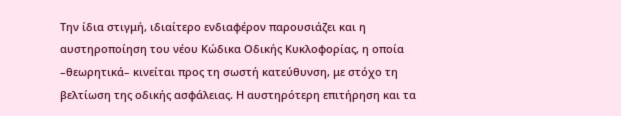Την ίδια στιγμή, ιδιαίτερο ενδιαφέρον παρουσιάζει και η αυστηροποίηση του νέου Κώδικα Οδικής Κυκλοφορίας, η οποία –θεωρητικά– κινείται προς τη σωστή κατεύθυνση, με στόχο τη βελτίωση της οδικής ασφάλειας. Η αυστηρότερη επιτήρηση και τα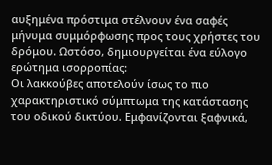αυξημένα πρόστιμα στέλνουν ένα σαφές μήνυμα συμμόρφωσης προς τους χρήστες του δρόμου. Ωστόσο, δημιουργείται ένα εύλογο ερώτημα ισορροπίας:
Οι λακκούβες αποτελούν ίσως το πιο χαρακτηριστικό σύμπτωμα της κατάστασης του οδικού δικτύου. Εμφανίζονται ξαφνικά,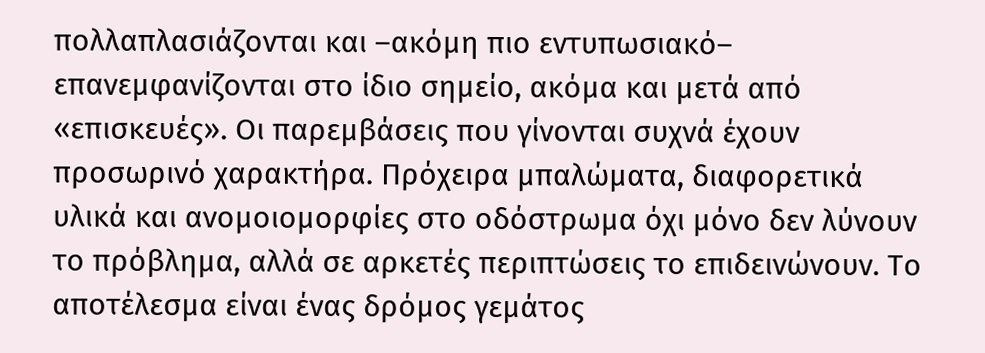πολλαπλασιάζονται και –ακόμη πιο εντυπωσιακό– επανεμφανίζονται στο ίδιο σημείο, ακόμα και μετά από «επισκευές». Οι παρεμβάσεις που γίνονται συχνά έχουν προσωρινό χαρακτήρα. Πρόχειρα μπαλώματα, διαφορετικά υλικά και ανομοιομορφίες στο οδόστρωμα όχι μόνο δεν λύνουν το πρόβλημα, αλλά σε αρκετές περιπτώσεις το επιδεινώνουν. Το αποτέλεσμα είναι ένας δρόμος γεμάτος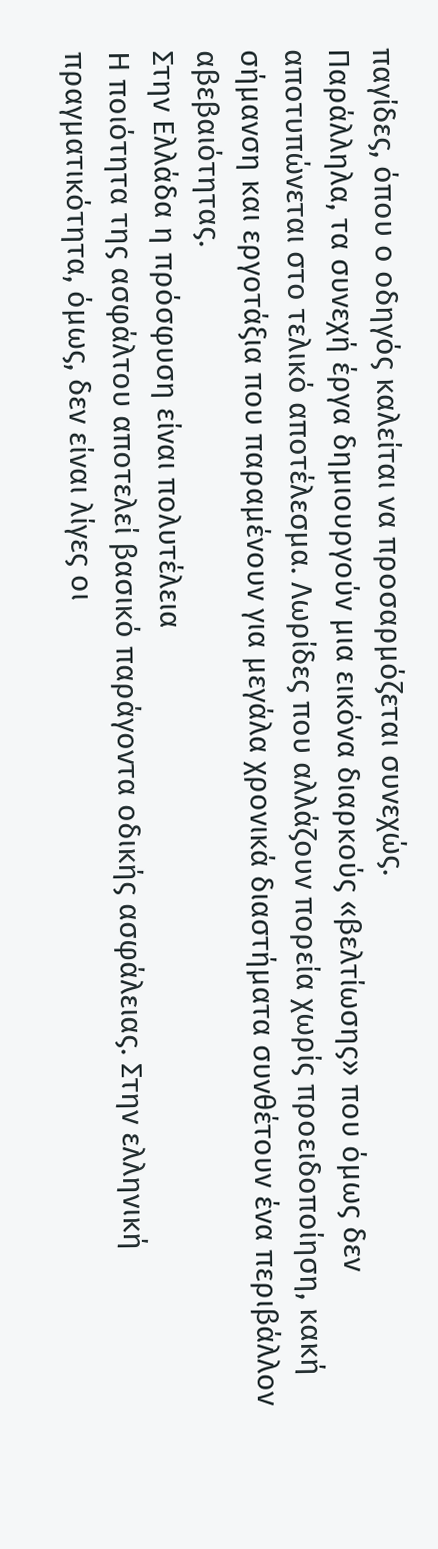παγίδες, όπου ο οδηγός καλείται να προσαρμόζεται συνεχώς.
Παράλληλα, τα συνεχή έργα δημιουργούν μια εικόνα διαρκούς «βελτίωσης» που όμως δεν αποτυπώνεται στο τελικό αποτέλεσμα. Λωρίδες που αλλάζουν πορεία χωρίς προειδοποίηση, κακή σήμανση και εργοτάξια που παραμένουν για μεγάλα χρονικά διαστήματα συνθέτουν ένα περιβάλλον αβεβαιότητας.
Στην Ελλάδα η πρόσφυση είναι πολυτέλεια
Η ποιότητα της ασφάλτου αποτελεί βασικό παράγοντα οδικής ασφάλειας. Στην ελληνική πραγματικότητα, όμως, δεν είναι λίγες οι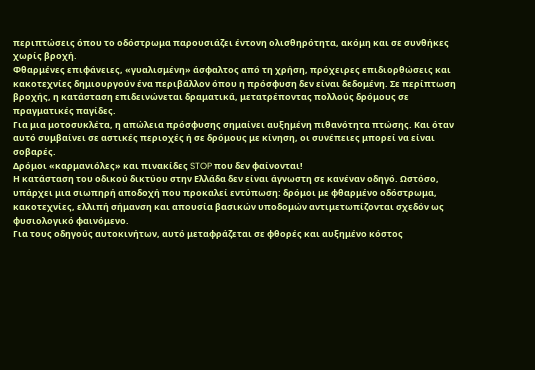περιπτώσεις όπου το οδόστρωμα παρουσιάζει έντονη ολισθηρότητα, ακόμη και σε συνθήκες χωρίς βροχή.
Φθαρμένες επιφάνειες, «γυαλισμένη» άσφαλτος από τη χρήση, πρόχειρες επιδιορθώσεις και κακοτεχνίες δημιουργούν ένα περιβάλλον όπου η πρόσφυση δεν είναι δεδομένη. Σε περίπτωση βροχής, η κατάσταση επιδεινώνεται δραματικά, μετατρέποντας πολλούς δρόμους σε πραγματικές παγίδες.
Για μια μοτοσυκλέτα, η απώλεια πρόσφυσης σημαίνει αυξημένη πιθανότητα πτώσης. Και όταν αυτό συμβαίνει σε αστικές περιοχές ή σε δρόμους με κίνηση, οι συνέπειες μπορεί να είναι σοβαρές.
Δρόμοι «καρμανιόλες» και πινακίδες STOP που δεν φαίνονται!
Η κατάσταση του οδικού δικτύου στην Ελλάδα δεν είναι άγνωστη σε κανέναν οδηγό. Ωστόσο, υπάρχει μια σιωπηρή αποδοχή που προκαλεί εντύπωση: δρόμοι με φθαρμένο οδόστρωμα, κακοτεχνίες, ελλιπή σήμανση και απουσία βασικών υποδομών αντιμετωπίζονται σχεδόν ως φυσιολογικό φαινόμενο.
Για τους οδηγούς αυτοκινήτων, αυτό μεταφράζεται σε φθορές και αυξημένο κόστος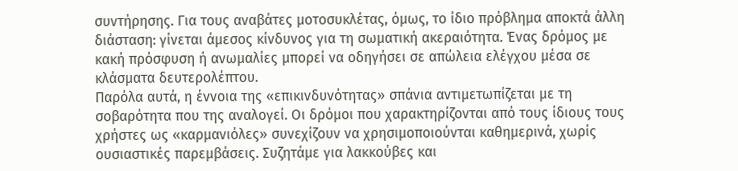συντήρησης. Για τους αναβάτες μοτοσυκλέτας, όμως, το ίδιο πρόβλημα αποκτά άλλη διάσταση: γίνεται άμεσος κίνδυνος για τη σωματική ακεραιότητα. Ένας δρόμος με κακή πρόσφυση ή ανωμαλίες μπορεί να οδηγήσει σε απώλεια ελέγχου μέσα σε κλάσματα δευτερολέπτου.
Παρόλα αυτά, η έννοια της «επικινδυνότητας» σπάνια αντιμετωπίζεται με τη σοβαρότητα που της αναλογεί. Οι δρόμοι που χαρακτηρίζονται από τους ίδιους τους χρήστες ως «καρμανιόλες» συνεχίζουν να χρησιμοποιούνται καθημερινά, χωρίς ουσιαστικές παρεμβάσεις. Συζητάμε για λακκούβες και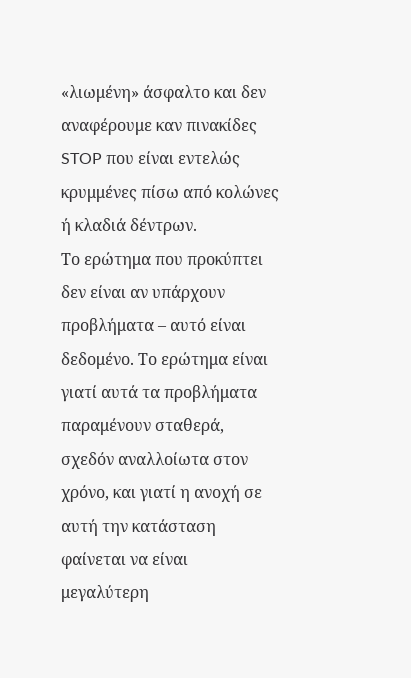«λιωμένη» άσφαλτο και δεν αναφέρουμε καν πινακίδες STOP που είναι εντελώς κρυμμένες πίσω από κολώνες ή κλαδιά δέντρων.
Το ερώτημα που προκύπτει δεν είναι αν υπάρχουν προβλήματα – αυτό είναι δεδομένο. Το ερώτημα είναι γιατί αυτά τα προβλήματα παραμένουν σταθερά, σχεδόν αναλλοίωτα στον χρόνο, και γιατί η ανοχή σε αυτή την κατάσταση φαίνεται να είναι μεγαλύτερη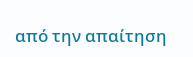από την απαίτηση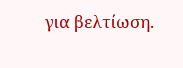για βελτίωση.